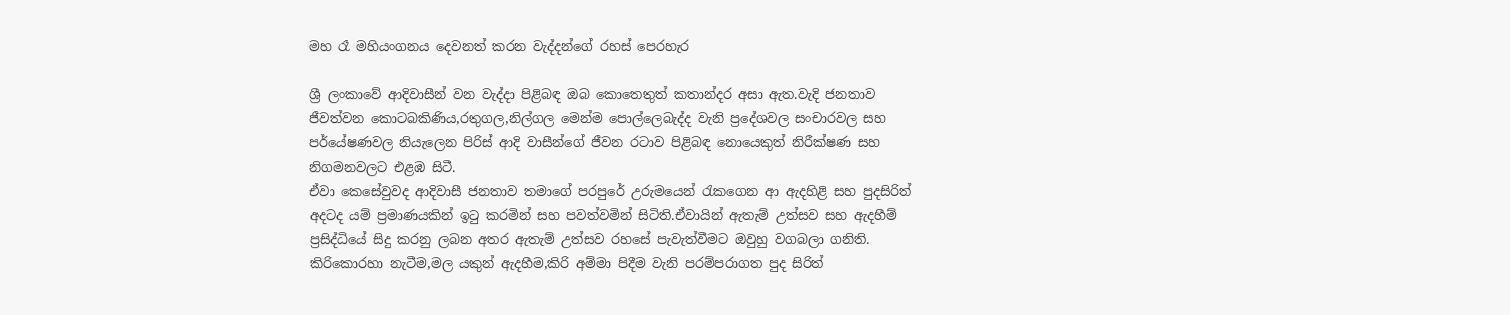මහ රෑ මහියංගනය දෙවනත් කරන වැද්දන්ගේ රහස් පෙරහැර

ශ්‍රී ලංකාවේ ආදිවාසීන් වන වැද්දා පිළිබඳ ඔබ කොතෙතුත් කතාන්දර අසා ඇත.වැදි ජනතාව ජීවත්වන කොටබකිණිය,රතුගල,නිල්ගල මෙන්ම පොල්ලෙබැද්ද වැනි ප්‍රදේශවල සංචාරවල සහ පර්යේෂණවල නියැලෙන පිරිස් ආදි වාසීන්ගේ ජීවන රටාව පිළිබඳ නොයෙකුත් නිරීක්ෂණ සහ නිගමනවලට එළඹ සිටී.
ඒවා කෙසේවුවද ආදිවාසී ජනතාව තමාගේ පරපුරේ උරුමයෙන් රැකගෙන ආ ඇදහිළි සහ පුදසිරිත් අදටද යම් ප්‍රමාණයකින් ඉටු කරමින් සහ පවත්වමින් සිටිති.ඒවායින් ඇතැම් උත්සව සහ ඇදහීම් ප්‍රසිද්ධියේ සිදු කරනු ලබන අතර ඇතැම් උත්සව රහසේ පැවැත්වීමට ඔවුහු වගබලා ගනිති.
කිරිකොරහා නැටීම,මල යකුන් ඇදහීම,කිරි අම්මා පිදීම වැනි පරම්පරාගත පුද සිරිත්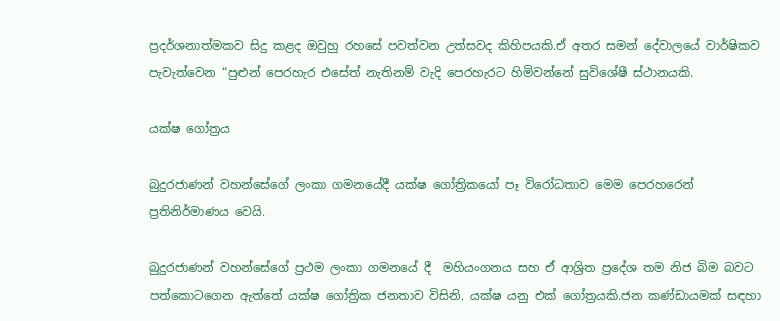ප්‍රදර්ශනාත්මකව සිදු කළද ඔවුහු රහසේ පවත්වන උත්සවද කිහිපයකි.ඒ අතර සමන් දේවාලයේ වාර්ෂිකව පැවැත්වෙන “පුළුන් පෙරහැර එසේත් නැතිනම් වැදි පෙරහැරට හිමිවන්නේ සුවිශේෂී ස්ථානයකි.

යක්ෂ ගෝත්‍රය

බුදුරජාණන් වහන්සේගේ ලංකා ගමනයේදී යක්ෂ ගෝත්‍රිකයෝ පෑ විරෝධතාව මෙම පෙරහරෙන් ප්‍රතිනිර්මාණය වෙයි.

බුදුරජාණන් වහන්සේගේ ප්‍රථම ලංකා ගමනයේ දී  මහියංගනය සහ ඒ ආශ්‍රිත ප්‍රදේශ තම නිජ බිම බවට පත්කොටගෙන ඇත්තේ යක්ෂ ගෝත්‍රික ජනතාව විසිනි. යක්ෂ යනු එක් ගෝත්‍රයකි.ජන කණ්ඩායමක් සඳහා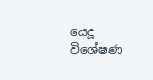යෙදූ විශේෂණ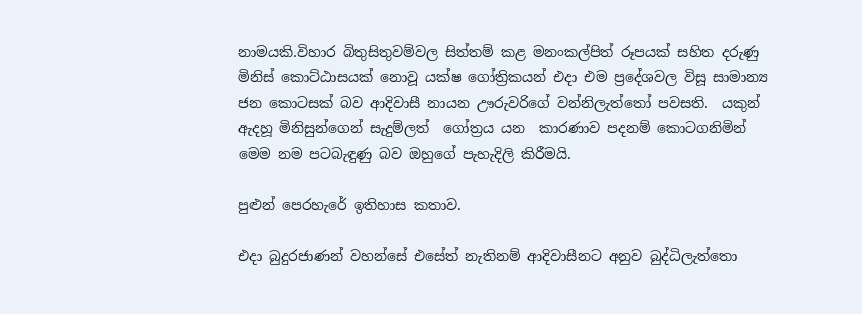නාමයකි.විහාර බිතුසිතුවම්වල සිත්තම් කළ මනංකල්පිත් රූපයක් සහිත දරුණු මිනිස් කොට්ඨාසයක් නොවූ යක්ෂ ගෝත්‍රිකයන් එදා එම ප්‍රදේශවල විසූ සාමාන්‍ය ජන කොටසක් බව ආදිවාසී නායන ඌරුවරිගේ වන්නිලැත්තෝ පවසති.  යකුන් ඇදහූ මිනිසුන්ගෙන් සැදුම්ලත්  ගෝත්‍රය යන  කාරණාව පදනම් කොටගනිමින් මෙම නම පටබැඳුණු බව ඔහුගේ පැහැදිලි කිරීමයි.

පුළුන් පෙරහැරේ ඉතිහාස කතාව.

එදා බුදුරජාණන් වහන්සේ එසේත් නැතිනම් ආදිවාසීනට අනුව බුද්ධිලැත්තො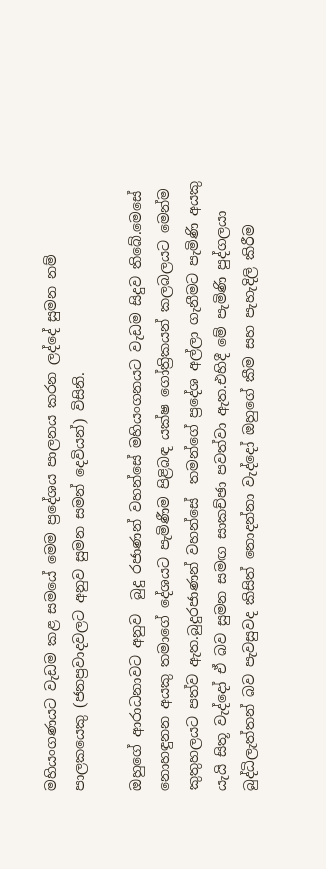මහියංගණයට වැඩම කළ සමයේ මෙම ප්‍රදේශය පාලනය කරන ලද්දේ සුමන නම් පාලකයෙකු (ජනප්‍රවාදවලට අනුව සුමන සමන් දෙවියන්) විසිනි.

ඔහුගේ ආරාධනාවට අනුව  බුදු රජාණන් වහන්සේ මහියංගනයට වැඩම සිදුව තිබේ.මෙසේ නොහඳුනන අයකු තමාගේ දේශයට පැමිණීම පිළිබඳ යක්ෂ ගෝත්‍රිකයන් කලබලයට මෙන්ම කුතුහලයට පත්ව ඇත.බුදුරජාණන් වහන්සේ  තමන්ගේ ප්‍රදේශ අල්ලා ගැනීමට පැමිණි අයකු යැයි සිතූ වැද්දෝ ඒ බව සුමන සමඟ සාකච්ඡා පවත්වා ඇත.එහිදී මේ පැමිණි පුද්ගලයා බුද්ධිලැත්තන් බව පැවසුවද කිසිත් නොදන්නා වැද්දෝ ඔහුගේ කීම සහ පැහැදිලි කිරීම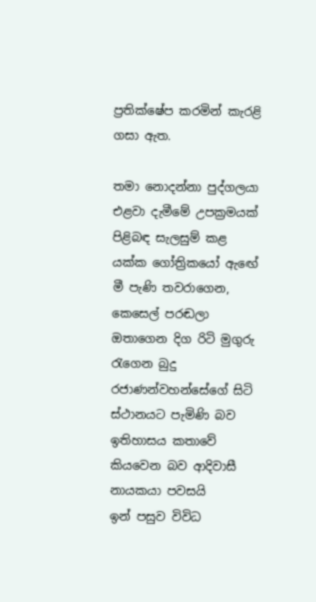ප්‍රතික්ෂේප කරමින් කැරළි ගසා ඇත.

තමා නොදන්නා පුද්ගලයා එළවා දැමීමේ උපක්‍රමයක් පිළිබඳ සැලසුම් කළ  යක්ක ගෝත්‍රිකයෝ ඇ‍ඟේ මී පැණි තවරාගෙන, කෙසෙල් පරඬලා ඔතාගෙන දිග රිටි මුගුරු රැගෙන බුදු රජාණන්වහන්සේගේ සිටි ස්ථානයට පැමිණි බව ඉතිහාසය කතාවේ කියවෙන බව ආදිවාසී නායකයා පවසයි
ඉන් පසුව විවිධ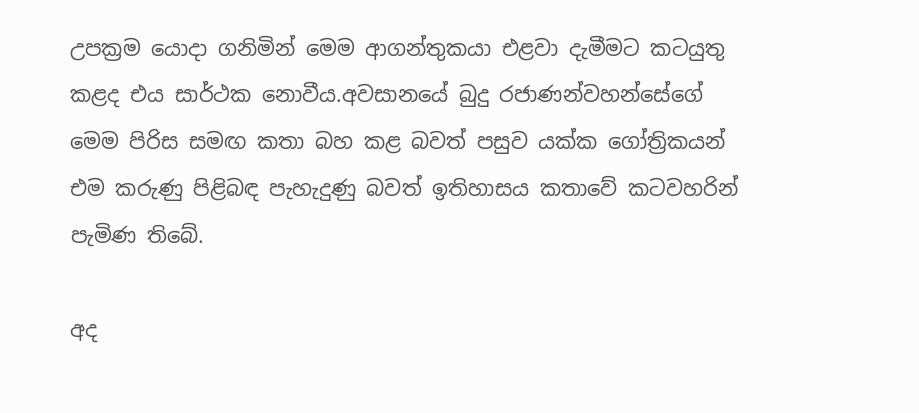උපක්‍රම යොදා ගනිමින් මෙම ආගන්තුකයා එළවා දැමීමට කටයුතු කළද එය සාර්ථක නොවීය.අවසානයේ බුදු රජාණන්වහන්සේගේ මෙම පිරිස සමඟ කතා බහ කළ බවත් පසුව යක්ක ගෝත්‍රිකයන් එම කරුණු පිළිබඳ පැහැදුණු බවත් ඉතිහාසය කතාවේ කටවහරින් පැමිණ තිබේ.

අද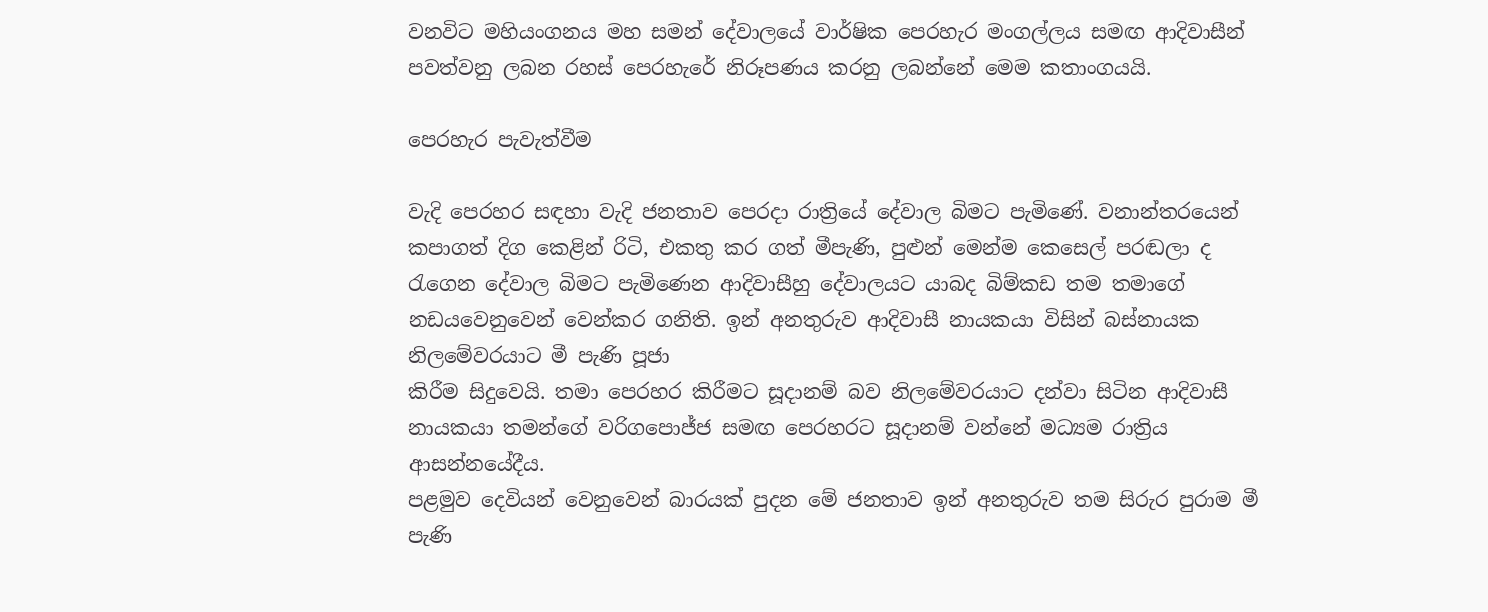වනවිට මහියංගනය මහ සමන් දේවාලයේ වාර්ෂික පෙරහැර මංගල්ලය සමඟ ආදිවාසීන් පවත්වනු ලබන රහස් පෙරහැරේ නිරූපණය කරනු ලබන්නේ මෙම කතාංගයයි.

පෙරහැර පැවැත්වීම

වැදි පෙරහර සඳහා වැදි ජනතාව පෙරදා රාත්‍රියේ දේවාල බිමට පැමිණේ. වනාන්තරයෙන් කපාගත් දිග කෙළින් රිටි, එකතු කර ගත් මීපැණි, පුළුන් මෙන්ම කෙසෙල් පරඬලා ද රැගෙන දේවාල බිමට පැමිණෙන ආදිවාසීහු දේවාලයට යාබද බිම්කඩ තම තමාගේ නඩයවෙනුවෙන් වෙන්කර ගනිති. ඉන් අනතුරුව ආදිවාසී නායකයා විසින් බස්නායක නිලමේවරයාට මී පැණි පූජා
කිරීම සිදුවෙයි. තමා පෙරහර කිරීමට සූදානම් බව නිලමේවරයාට දන්වා සිටින ආදිවාසී නායකයා තමන්ගේ වරිගපො‍ජ්ජ සමඟ පෙරහරට සූදානම් වන්නේ මධ්‍යම රාත්‍රිය ආසන්නයේදීය.
පළමුව දෙවියන් වෙනුවෙන් බාරයක් පුදන මේ ජනතාව ඉන් අනතුරුව තම සිරුර පුරාම මී පැණි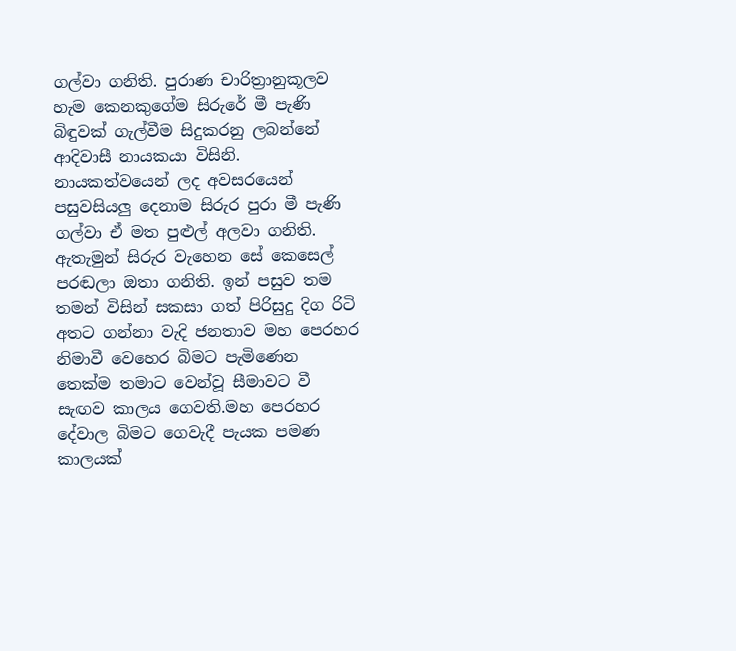ගල්වා ගනිති. පුරාණ චාරිත්‍රානුකූලව හැම කෙනකුගේම සිරුරේ මී පැණි බිඳුවක් ගැල්වීම සිදුකරනු ලබන්නේ ආදිවාසී නායකයා විසිනි. නායකත්වයෙන් ලද අවසරයෙන් පසුවසියලු දෙනාම සිරුර පුරා මී පැණි ගල්වා ඒ මත පුළුල් අලවා ගනිති. ඇතැමුන් සිරුර වැහෙන සේ කෙසෙල් පරඬලා ඔතා ගනිති. ඉන් පසුව තම තමන් විසින් සකසා ගත් පිරිසුදු දිග රිටි අතට ගන්නා වැදි ජනතාව මහ පෙරහර නිමාවී වෙහෙර බිමට පැමිණෙන තෙක්ම තමාට වෙන්වූ සීමාවට වී සැඟව කාලය ගෙවති.මහ පෙරහර දේවාල බිමට ගෙවැදී පැයක පමණ
කාලයක්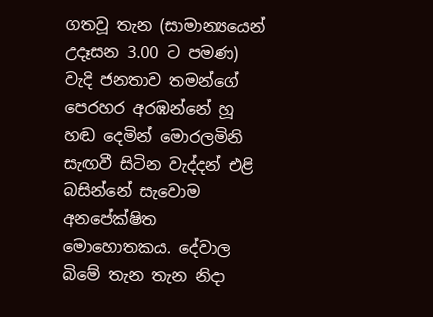ගතවූ තැන (සාමාන්‍යයෙන් උදෑසන 3.00 ට පමණ) වැදි ජනතාව තමන්ගේ පෙරහර අරඹන්නේ හූ හඬ දෙමින් මොරලමිනි සැඟවී සිටින වැද්දන් එළි බසින්නේ සැවොම අනපේක්ෂිත මොහොතකය. දේවාල බිමේ තැන තැන නිදා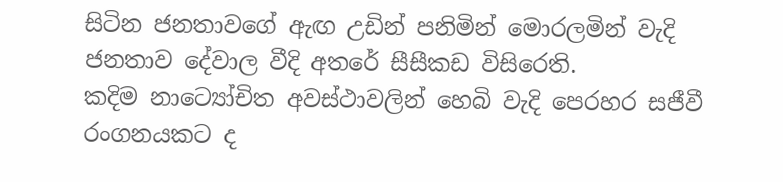සිටින ජනතාවගේ ඇඟ උඩින් පනිමින් මොරලමින් වැදි ජනතාව දේවාල වීදි අතරේ සීසීකඩ විසිරෙති.
කදිම නාට්‍යෝචිත අවස්ථාවලින් හෙබි වැදි පෙරහර සජීවී රංගනයකට ද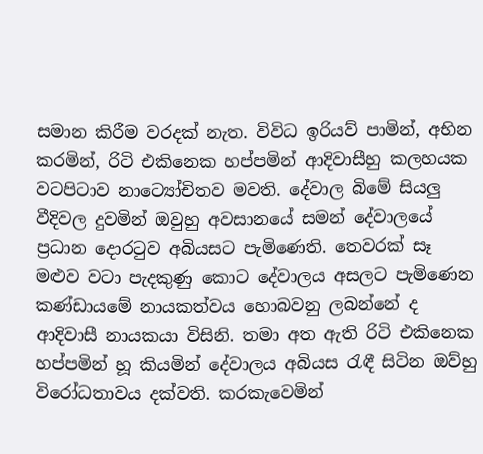සමාන කිරීම වරදක් නැත. විවිධ ඉරියව් පාමින්, අභින කරමින්, රිටි එකිනෙක හප්පමින් ආදිවාසීහු කලහයක වටපිටාව නාට්‍යෝචිතව මවති. දේවාල බිමේ සියලු වීදිවල දුවමින් ඔවුහු අවසානයේ සමන් දේවාලයේ ප්‍රධාන දොරටුව අබියසට පැමිණෙති. තෙවරක් සෑ මළුව වටා පැදකුණු කොට දේවාලය අසලට පැමිණෙන කණ්ඩායමේ නායකත්වය හොබවනු ලබන්නේ ද ආදිවාසී නායකයා විසිනි. තමා අත ඇති රිටි එකිනෙක හප්පමින් හූ කියමින් දේවාලය අබියස රැඳී සිටින ඔව්හු විරෝධතාවය දක්වති. කරකැවෙමින්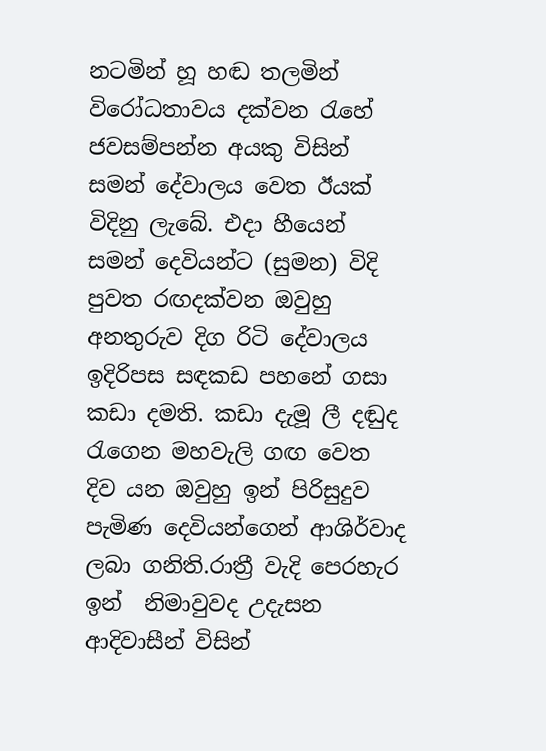නටමින් හූ හඬ තලමින් විරෝධතාවය දක්වන රැහේ ජවසම්පන්න අයකු විසින් සමන් දේවාලය වෙත ඊයක් විදිනු ලැබේ. එදා හීයෙන් සමන් දෙවියන්ට (සුමන) විදි
පුවත රඟදක්වන ඔවුහු අනතුරුව දිග රිටි දේවාලය ඉදිරිපස සඳකඩ පහනේ ගසා කඩා දමති. කඩා දැමූ ලී දඬුද රැගෙන මහවැලි ගඟ වෙත දිව යන ඔවුහු ඉන් පිරිසුදුව පැමිණ දෙවියන්ගෙන් ආශිර්වාද ලබා ගනිති.රාත්‍රී වැදි පෙරහැර ඉන්  නිමාවුවද උදැසන ආදිවාසීන් විසින්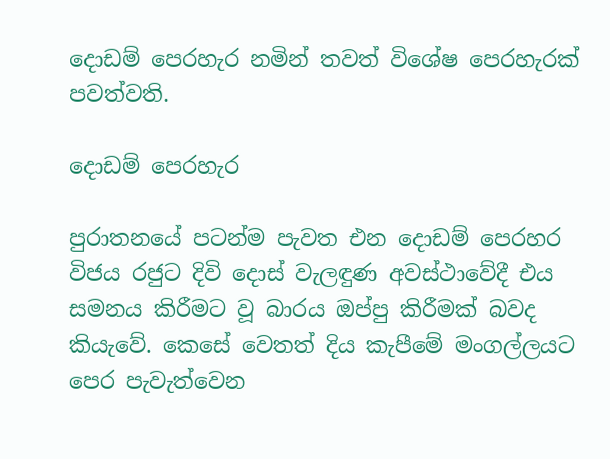දොඩම් පෙරහැර නමින් තවත් විශේෂ පෙරහැරක් පවත්වති.

දොඩම් පෙරහැර

පුරාතනයේ පටන්ම පැවත එන දොඩම් පෙරහර විජය රජුට දිවි දොස් වැලඳුණ අවස්ථාවේදී එය සමනය කිරීමට වූ බාරය ඔප්පු කිරීමක් බවද කියැවේ. කෙසේ වෙතත් දිය කැපීමේ මංගල්ලයට පෙර පැවැත්වෙන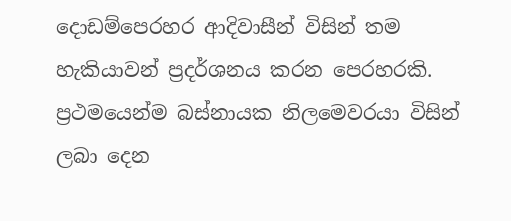දොඩම්පෙරහර ආදිවාසීන් විසින් තම හැකියාවන් ප්‍රදර්ශනය කරන පෙරහරකි.
ප්‍රථමයෙන්ම බස්නායක නිලමෙවරයා විසින් ලබා දෙන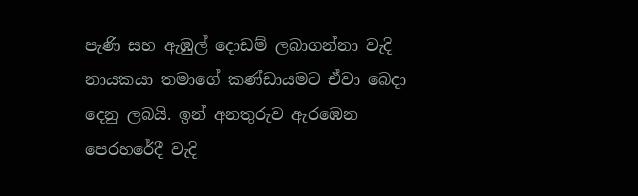පැණි සහ ඇඹුල් දොඩම් ලබාගන්නා වැදි නායකයා තමාගේ කණ්ඩායමට ඒවා බෙදා දෙනු ලබයි. ඉන් අනතුරුව ඇරඹෙන පෙරහරේදී වැදි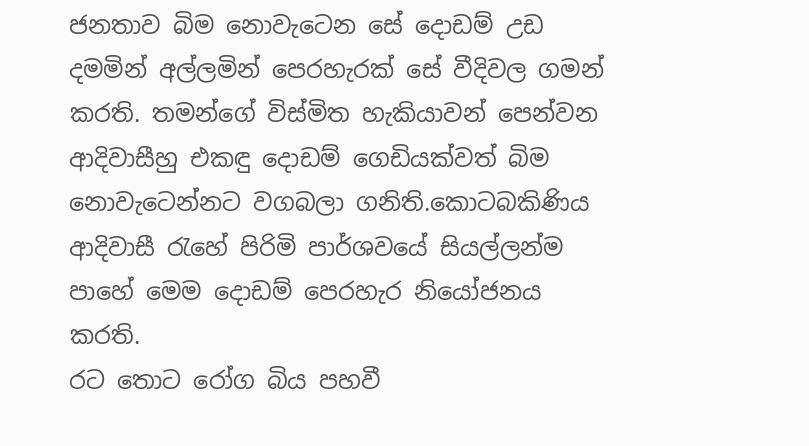ජනතාව බිම නොවැටෙන සේ දොඩම් උඩ දමමින් අල්ලමින් පෙරහැරක් සේ වීදිවල ගමන් කරති. තමන්ගේ විස්මිත හැකියාවන් පෙන්වන ආදිවාසීහු එකඳු දොඩම් ගෙඩියක්වත් බිම නොවැටෙන්නට වගබලා ගනිති.කොටබකිණිය ආදිවාසී රැහේ පිරිමි පාර්ශවයේ සියල්ලන්ම පාහේ මෙම දොඩම් පෙරහැර නියෝජනය කරති.
රට තොට රෝග බිය පහවී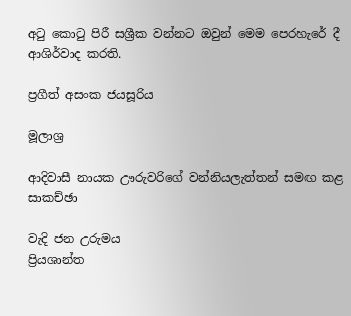අටු කොටු පිරී සශ්‍රීක වන්නට ඔවුන් මෙම පෙරහැරේ දී ආශිර්වාද කරති.

ප්‍රගීත් අසංක ජයසූරිය

මූලාශ්‍ර

ආදිවාසී නායක ඌරුවරිගේ වන්නියලැත්තන් සමඟ කළ සාකච්ඡා

වැදි ජන උරුමය
ප්‍රියශාන්ත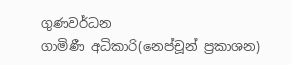ගුණවර්ධන
ගාමිණී අධිකාරි(නෙප්චූන් ප්‍රකාශන)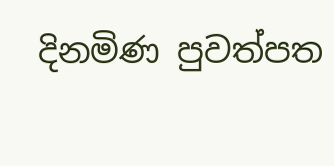දිනමිණ පුවත්පත